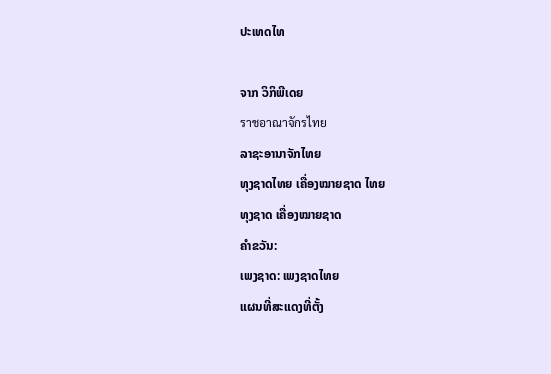ປະເທດໄທ

ຈາກ ວິກິພີເດຍ
ราชอาณาจักรไทย
ລາຊະອານາຈັກໄທຍ
ທຸງຊາດໄທຍ ເຄື່ອງໝາຍຊາດ ໄທຍ
ທຸງຊາດ ເຄື່ອງໝາຍຊາດ
ຄຳຂວັນ:
ເພງຊາດ: ເພງຊາດໄທຍ
ແຜນທີ່ສະແດງທີ່ຕັ້ງ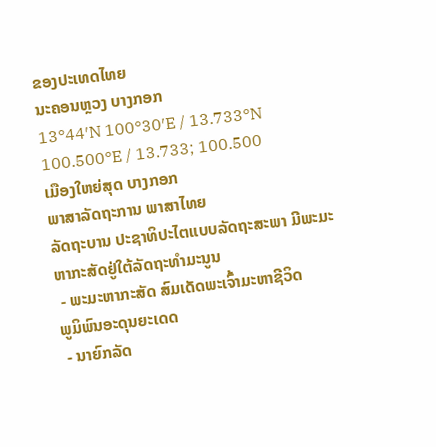ຂອງປະເທດໄທຍ
ນະຄອນຫຼວງ ບາງກອກ
13°44′N 100°30′E / 13.733°N 100.500°E / 13.733; 100.500
ເມືອງໃຫຍ່ສຸດ ບາງກອກ
ພາສາລັດຖະການ ພາສາໄທຍ
ລັດຖະບານ ປະຊາທິປະໄຕແບບລັດຖະສະພາ ມີພະມະຫາກະສັດຢູ່ໃຕ້ລັດຖະທຳມະນູນ
 - ພະມະຫາກະສັດ ສົມເດັດພະເຈົ້າມະຫາຊີວິດ
ພູມິພົນອະດຸນຍະເດດ
 - ນາຍົກລັດ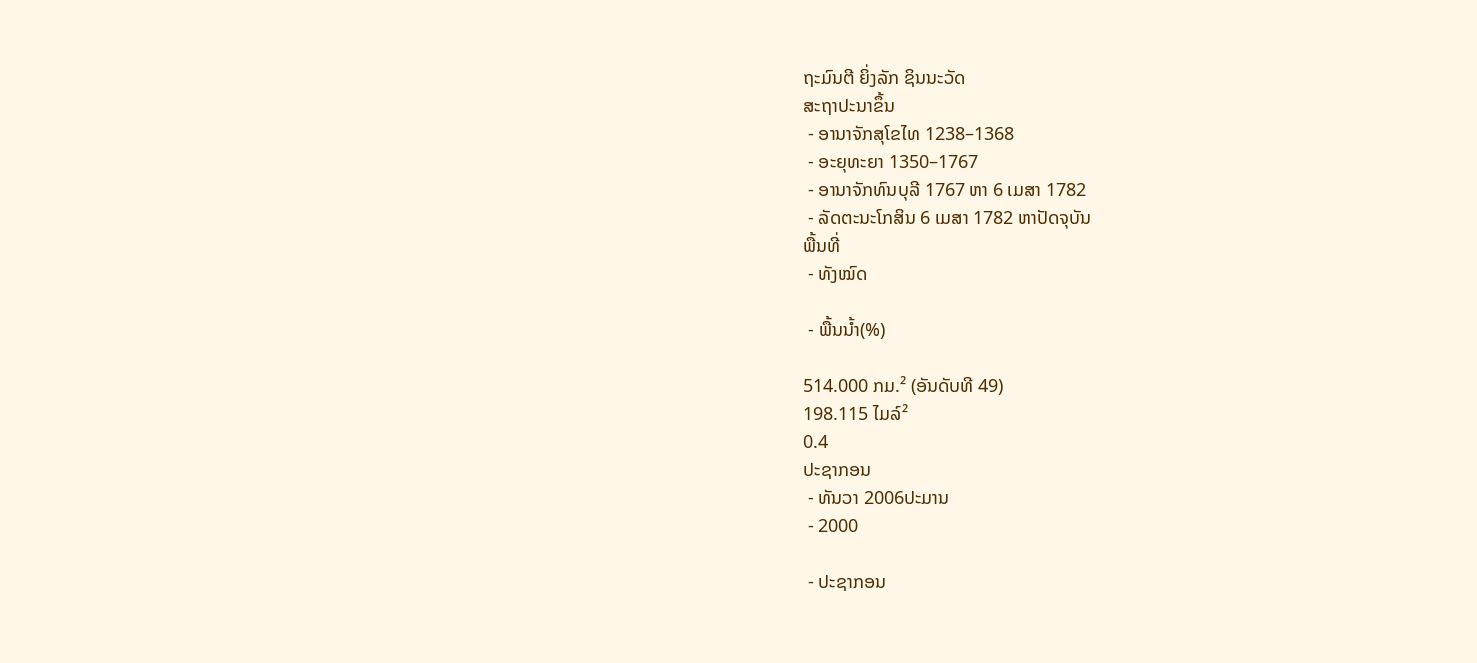ຖະມົນຕີ ຍິ່ງລັກ ຊິນນະວັດ
ສະຖາປະນາຂຶ້ນ
 - ອານາຈັກສຸໂຂໄທ 1238–1368
 - ອະຍຸທະຍາ 1350–1767
 - ອານາຈັກທົນບຸລີ 1767 ຫາ 6 ເມສາ 1782
 - ລັດຕະນະໂກສິນ 6 ເມສາ 1782 ຫາປັດຈຸບັນ
ພື້ນທີ່
 - ທັງໝົດ

 - ພື້ນນ້ຳ(%)

514.000 ກມ.² (ອັນດັບທີ 49)
198.115 ໄມລ໌²
0.4
ປະຊາກອນ
 - ທັນວາ 2006ປະມານ
 - 2000

 - ປະຊາກອນ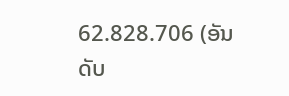62.828.706 (ອັນດັບ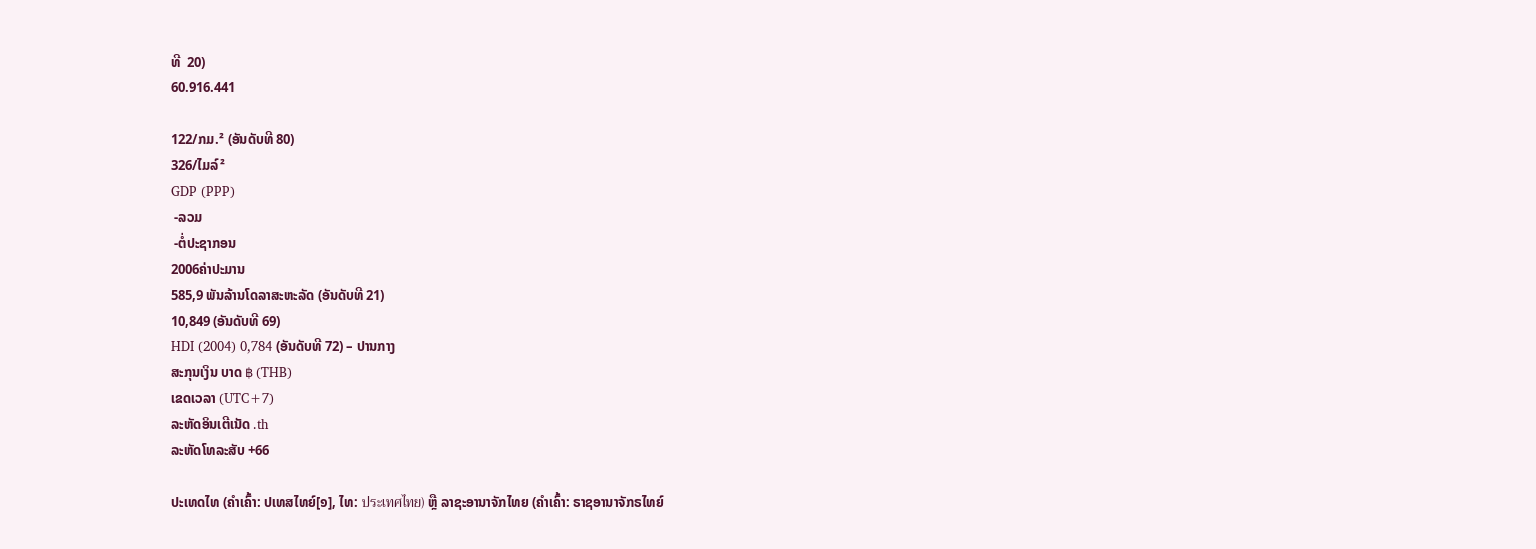ທີ  20)
60.916.441

122/ກມ.² (ອັນດັບທີ 80)
326/ໄມລ໌²
GDP (PPP)
 -ລວມ
 -ຕໍ່ປະຊາກອນ
2006ຄ່າປະມານ
585,9 ພັນລ້ານໂດລາສະຫະລັດ (ອັນດັບທີ 21)
10,849 (ອັນດັບທີ 69)
HDI (2004) 0,784 (ອັນດັບທີ 72) – ປານກາງ
ສະກຸນເງິນ ບາດ ฿ (THB)
ເຂດເວລາ (UTC+7)
ລະຫັດອິນເຕີເນັດ .th
ລະຫັດໂທລະສັບ +66

ປະເທດໄທ (ຄຳເຄົ້າ: ປເທສໄທຍ໌[໑], ໄທ: ประเทศไทย) ຫຼື ລາຊະອານາຈັກໄທຍ (ຄຳເຄົ້າ: ຣາຊອານາຈັກຣໄທຍ໌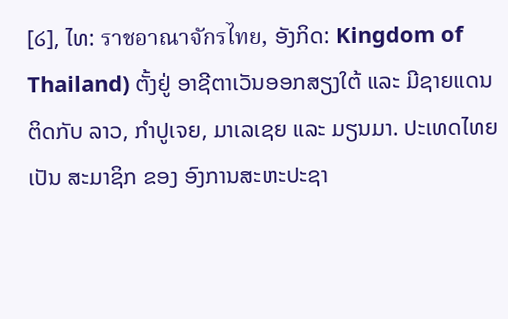[໒], ໄທ: ราชอาณาจักรไทย, ອັງກິດ: Kingdom of Thailand) ຕັ້ງຢູ່ ອາຊີຕາເວັນອອກສຽງໃຕ້ ແລະ ມີຊາຍແດນ ຕິດກັບ ລາວ, ກຳປູເຈຍ, ມາເລເຊຍ ແລະ ມຽນມາ. ປະເທດໄທຍ ເປັນ ສະມາຊິກ ຂອງ ອົງການສະຫະປະຊາ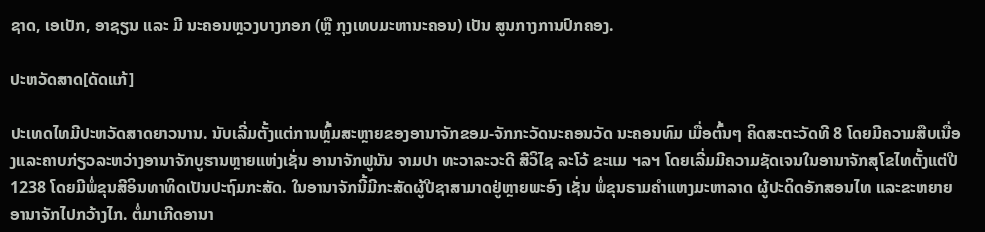ຊາດ, ເອເປັກ, ອາຊຽນ ແລະ ມີ ນະຄອນຫຼວງບາງກອກ (ຫຼື ກຸງເທບມະຫານະຄອນ) ເປັນ ສູນກາງການປົກຄອງ.

ປະຫວັດສາດ[ດັດແກ້]

ປະເທດໄທມີປະຫວັດສາດຍາວນານ. ນັບເລີ່ມຕັ້ງແຕ່ການຫຼົ້ມສະຫຼາຍຂອງອານາຈັກຂອມ-ຈັກກະວັດນະຄອນວັດ ນະຄອນທົມ ເມື່ອຕົ້ນໆ ຄິດສະຕະວັດທີ 8 ໂດຍມີຄວາມສືບເນື່ອງແລະຄາບກ່ຽວລະຫວ່າງອານາຈັກບູຮານຫຼາຍແຫ່ງເຊັ່ນ ອານາຈັກຟູນັນ ຈາມປາ ທະວາລະວະດີ ສີວິໄຊ ລະໂວ້ ຂະແມ ຯລຯ ໂດຍເລີ່ມມີຄວາມຊັດເຈນໃນອານາຈັກສຸໂຂໄທຕັ້ງແຕ່ປີ 1238 ໂດຍມີພໍ່ຂຸນສີອິນທາທິດເປັນປະຖົມກະສັດ. ໃນອານາຈັກນີ້ມີກະສັດຜູ້ປີຊາສາມາດຢູ່ຫຼາຍພະອົງ ເຊັ່ນ ພໍ່ຂຸນຣາມຄຳແຫງມະຫາລາດ ຜູ້ປະດິດອັກສອນໄທ ແລະຂະຫຍາຍອານາຈັກໄປກວ້າງໄກ. ຕໍ່ມາເກີດອານາ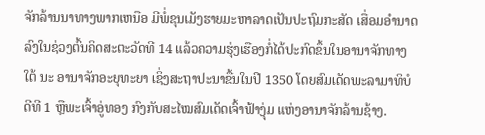ຈັກລ້ານນາທາງພາກເຫນືອ ມີພໍ່ຂຸນເມັງຮາຍມະຫາລາດເປັນປະຖົມກະສັດ ເສື່ອມອຳນາດລົງໃນຊ່ວງຕົ້ນຄິດສະຕະວັດທີ 14 ແລ້ວຄວາມຮຸ່ງເຮືອງກໍ່ໄດ້ປະກົດຂຶ້ນໃນອານາຈັກທາງໃຕ້ ນະ ອານາຈັກອະຍຸທະຍາ ເຊິ່ງສະຖາປະນາຂື້ນໃນປີ 1350 ໂດຍສົມເດັດພະລາມາທິບໍດີທີ 1 ຫຼືພະເຈົ້າອູ່ທອງ ກົງກັບສະໄໝສົມເດັດເຈົ້າຟ້າງຸ່ມ ແຫ່ງອານາຈັກລ້ານຊ້າງ.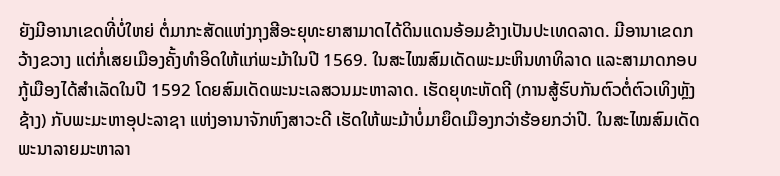ຍັງມີອານາເຂດທີ່ບໍ່ໃຫຍ່ ຕໍ່ມາກະສັດແຫ່ງກຸງສີອະຍຸທະຍາສາມາດໄດ້ດິນແດນອ້ອມຂ້າງເປັນປະເທດລາດ. ມີອານາເຂດກວ້າງຂວາງ ແຕ່ກໍ່ເສຍເມືອງຄັ້ງທຳອິດໃຫ້ແກ່ພະມ້າໃນປີ 1569. ໃນສະໄໝສົມເດັດພະມະຫິນທາທິລາດ ແລະສາມາດກອບກູ້ເມືອງໄດ້ສຳເລັດໃນປີ 1592 ໂດຍສົມເດັດພະນະເລສວນມະຫາລາດ. ເຮັດຍຸທະຫັດຖີ (ການສູ້ຮົບກັນຕົວຕໍ່ຕົວເທິງຫຼັງຊ້າງ) ກັບພະມະຫາອຸປະລາຊາ ແຫ່ງອານາຈັກຫົງສາວະດີ ເຮັດໃຫ້ພະມ້າບໍ່ມາຍຶດເມືອງກວ່າຮ້ອຍກວ່າປີ. ໃນສະໄໝສົມເດັດພະນາລາຍມະຫາລາ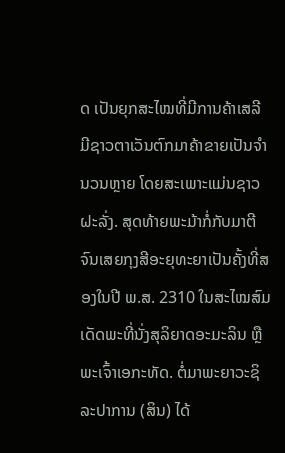ດ ເປັນຍຸກສະໄໝທີ່ມີການຄ້າເສລີ ມີຊາວຕາເວັນຕົກມາຄ້າຂາຍເປັນຈຳນວນຫຼາຍ ໂດຍສະເພາະແມ່ນຊາວຝະລັ່ງ. ສຸດທ້າຍພະມ້າກໍ່ກັບມາຕີຈົນເສຍກຸງສີອະຍຸທະຍາເປັນຄັ້ງທີ່ສອງໃນປີ ພ.ສ. 2310 ໃນສະໄໝສົມເດັດພະທີ່ນັ່ງສຸລິຍາດອະມະລິນ ຫຼື ພະເຈົ້າເອກະທັດ. ຕໍ່ມາພະຍາວະຊິລະປາການ (ສິນ) ໄດ້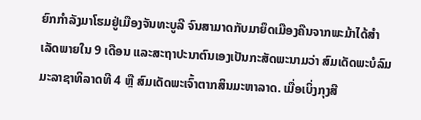ຍົກກຳລັງມາໂຮມຢູ່ເມືອງຈັນທະບູລີ ຈົນສາມາດກັບມາຍຶດເມືອງຄືນຈາກພະມ້າໄດ້ສຳເລັດພາຍໃນ 9 ເດືອນ ແລະສະຖາປະນາຕົນເອງເປັນກະສັດພະນາມວ່າ ສົມເດັດພະບໍລົມມະລາຊາທິລາດທີ 4 ຫຼື ສົມເດັດພະເຈົ້າຕາກສິນມະຫາລາດ. ເມື່ອເບິ່ງກຸງສີ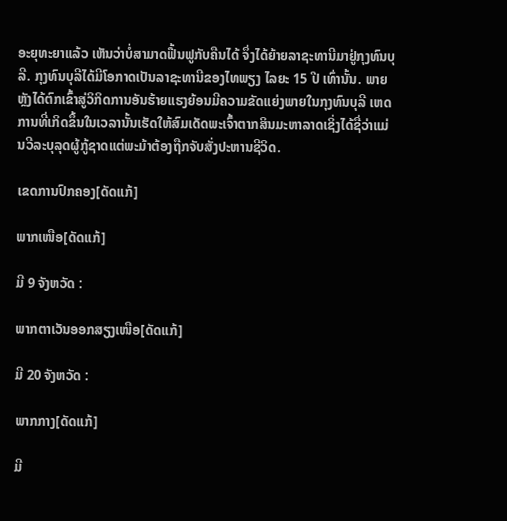ອະຍຸທະຍາແລ້ວ ເຫັນວ່າບໍ່ສາມາດຟື້ນຟູກັບຄືນໄດ້ ຈຶ່ງໄດ້ຍ້າຍລາຊະທານີມາຢູ່ກຸງທົນບຸລີ. ກຸງທົນບຸລີໄດ້ມີໂອກາດເປັນລາຊະທານີຂອງໄທພຽງ ໄລຍະ 15 ປີ ເທົ່ານັ້ນ. ພາຍຫຼັງໄດ້ຕົກເຂົ້າສູ່ວິກິດການອັນຮ້າຍແຮງຍ້ອນມີຄວາມຂັດແຍ່ງພາຍໃນກຸງທົນບຸລີ ເຫດການທີ່ເກິດຂຶ້ນໃນເວລານັ້ນເຮັດໃຫ້ສົມເດັດພະເຈົ້າຕາກສິນມະຫາລາດເຊິ່ງໄດ້ຊື່ວ່າແມ່ນວີລະບຸລຸດຜູ້ກູ້ຊາດແຕ່ພະມ້າຕ້ອງຖືກຈັບສັ່ງປະຫານຊີວິດ.

ເຂດການປົກຄອງ[ດັດແກ້]

ພາກເໜືອ[ດັດແກ້]

ມີ 9 ຈັງຫວັດ :

ພາກຕາເວັນອອກສຽງເໜືອ[ດັດແກ້]

ມີ 20 ຈັງຫວັດ :

ພາກກາງ[ດັດແກ້]

ມີ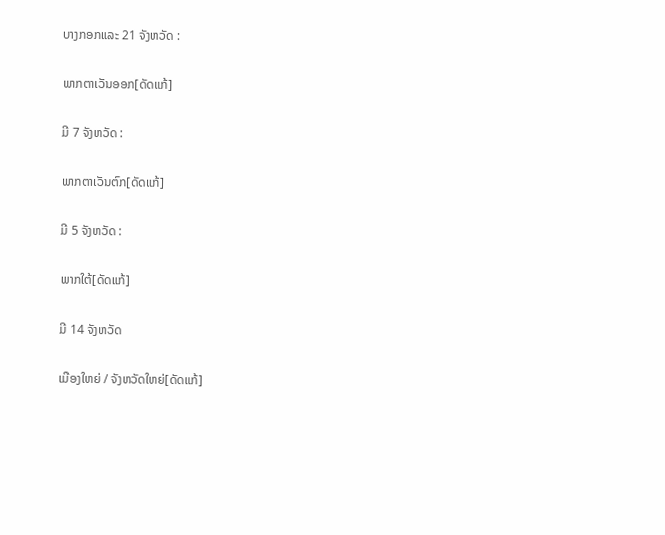ບາງກອກແລະ 21 ຈັງຫວັດ :

ພາກຕາເວັນອອກ[ດັດແກ້]

ມີ 7 ຈັງຫວັດ :

ພາກຕາເວັນຕົກ[ດັດແກ້]

ມີ 5 ຈັງຫວັດ :

ພາກໃຕ້[ດັດແກ້]

ມີ 14 ຈັງຫວັດ

ເມືອງໃຫຍ່ / ຈັງຫວັດໃຫຍ່[ດັດແກ້]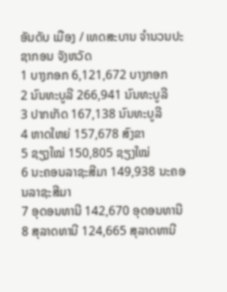ອັນດັບ ເມືອງ / ເທດສະບານ ຈຳນວນປະຊາກອນ ຈັງຫວັດ
1 ບາງກອກ 6,121,672 ບາງກອກ
2 ນົນທະບູລີ 266,941 ນົນທະບູລີ
3 ປາກເກັດ 167,138 ນົນທະບູລີ
4 ຫາດໃຫຍ່ 157,678 ສົງຂາ
5 ຊຽງໃໝ່ 150,805 ຊຽງໃໝ່
6 ນະຄອນລາຊະສີມາ 149,938 ນະຄອນລາຊະສີມາ
7 ອຸດອນທານີ 142,670 ອຸດອນທານີ
8 ສຸລາດທານີ 124,665 ສຸລາດທານີ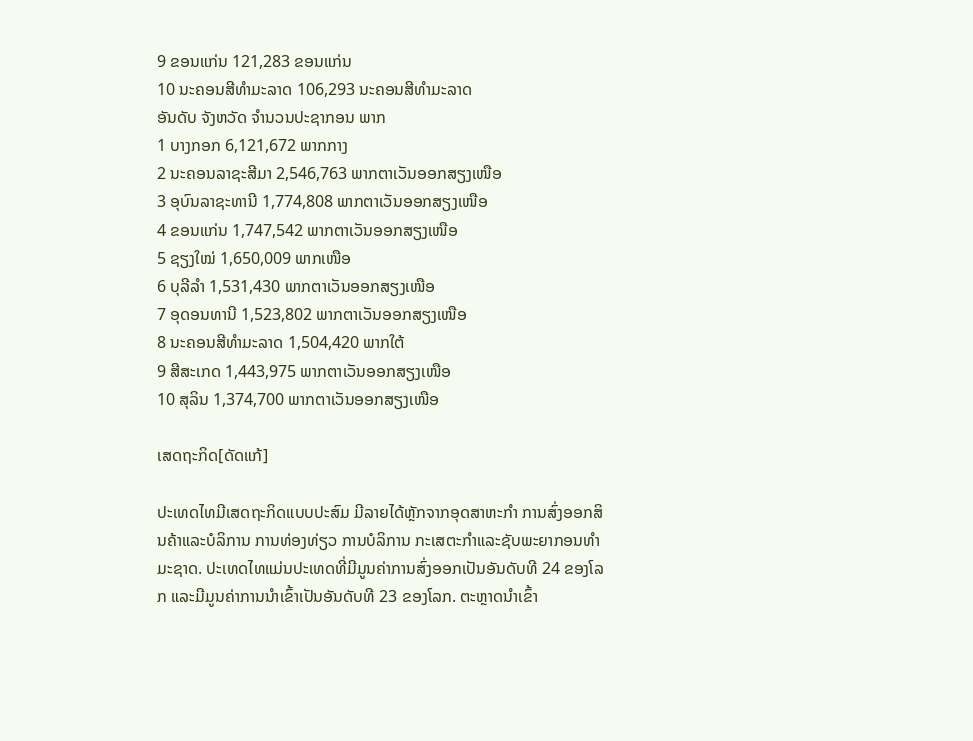9 ຂອນແກ່ນ 121,283 ຂອນແກ່ນ
10 ນະຄອນສີທຳມະລາດ 106,293 ນະຄອນສີທຳມະລາດ
ອັນດັບ ຈັງຫວັດ ຈຳນວນປະຊາກອນ ພາກ
1 ບາງກອກ 6,121,672 ພາກກາງ
2 ນະຄອນລາຊະສີມາ 2,546,763 ພາກຕາເວັນອອກສຽງເໜືອ
3 ອຸບົນລາຊະທານີ 1,774,808 ພາກຕາເວັນອອກສຽງເໜືອ
4 ຂອນແກ່ນ 1,747,542 ພາກຕາເວັນອອກສຽງເໜືອ
5 ຊຽງໃໝ່ 1,650,009 ພາກເໜືອ
6 ບຸລີລຳ 1,531,430 ພາກຕາເວັນອອກສຽງເໜືອ
7 ອຸດອນທານີ 1,523,802 ພາກຕາເວັນອອກສຽງເໜືອ
8 ນະຄອນສີທຳມະລາດ 1,504,420 ພາກໃຕ້
9 ສີສະເກດ 1,443,975 ພາກຕາເວັນອອກສຽງເໜືອ
10 ສຸລິນ 1,374,700 ພາກຕາເວັນອອກສຽງເໜືອ

ເສດຖະກິດ[ດັດແກ້]

ປະເທດໄທມີເສດຖະກິດແບບປະສົມ ມີລາຍໄດ້ຫຼັກຈາກອຸດສາຫະກຳ ການສົ່ງອອກສິນຄ້າແລະບໍລິການ ການທ່ອງທ່ຽວ ການບໍລິການ ກະເສຕະກຳແລະຊັບພະຍາກອນທຳມະຊາດ. ປະເທດໄທແມ່ນປະເທດທີ່ມີມູນຄ່າການສົ່ງອອກເປັນອັນດັບທີ 24 ຂອງໂລກ ແລະມີມູນຄ່າການນຳເຂົ້າເປັນອັນດັບທີ 23 ຂອງໂລກ. ຕະຫຼາດນຳເຂົ້າ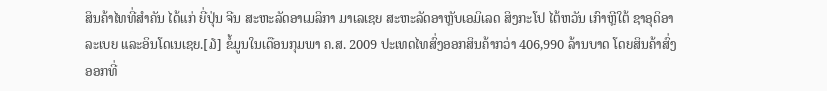ສິນຄ້າໄທທີ່ສຳຄັນ ໄດ້ແກ່ ຍີ່ປຸ່ນ ຈີນ ສະຫະລັດອາເມລິກາ ມາເລເຊຍ ສະຫະລັດອາຫຼັບເອມິເລດ ສິງກະໂປ ໄຕ້ຫວັນ ເກົາຫຼີໃຕ້ ຊາອຸດິອາລະເບຍ ແລະອິນໂດເນເຊຍ.[໓] ຂໍ້ມູນໃນເດືອນກຸມພາ ຄ.ສ. 2009 ປະເທດໄທສົ່ງອອກສິນຄ້າກວ່າ 406,990 ລ້ານບາດ ໂດຍສິນຄ້າສົ່ງອອກທີ່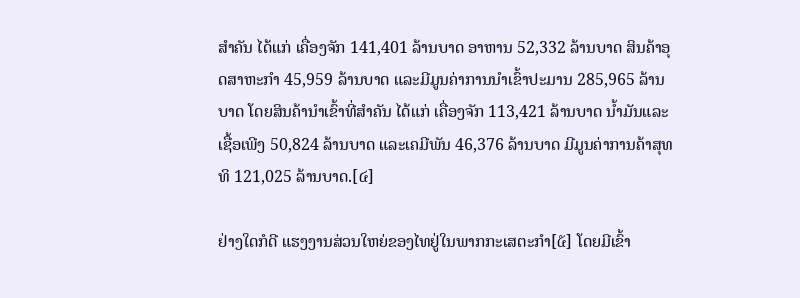ສຳຄັນ ໄດ້ແກ່ ເຄື່ອງຈັກ 141,401 ລ້ານບາດ ອາຫານ 52,332 ລ້ານບາດ ສິນຄ້າອຸດສາຫະກຳ 45,959 ລ້ານບາດ ແລະມີມູນຄ່າການນຳເຂົ້າປະມານ 285,965 ລ້ານບາດ ໂດຍສິນຄ້ານຳເຂົ້າທີ່ສຳຄັນ ໄດ້ແກ່ ເຄື່ອງຈັກ 113,421 ລ້ານບາດ ນ້ຳມັນແລະເຊື້ອເພີງ 50,824 ລ້ານບາດ ແລະເຄມີພັນ 46,376 ລ້ານບາດ ມີມູນຄ່າການຄ້າສຸທທິ 121,025 ລ້ານບາດ.[໔]

ຢ່າງໃດກໍດີ ແຮງງານສ່ວນໃຫຍ່ຂອງໄທຢູ່ໃນພາກກະເສຕະກຳ[໕] ໂດຍມີເຂົ້າ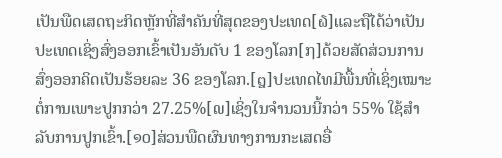ເປັນພືດເສດຖະກິດຫຼັກທີ່ສຳຄັນທີ່ສຸດຂອງປະເທດ[໖]ແລະຖືໄດ້ວ່າເປັນປະເທດເຊິ່ງສົ່ງອອກເຂົ້າເປັນອັນດັບ 1 ຂອງໂລກ[໗]ດ້ວຍສັດສ່ວນການສົ່ງອອກຄິດເປັນຮ້ອຍລະ 36 ຂອງໂລກ.[໘]ປະເທດໄທມີພື້ນທີ່ເຊິ່ງເໝາະຕໍ່ການເພາະປູກກວ່າ 27.25%[໙]ເຊິ່ງໃນຈຳນວນນີ້ກວ່າ 55% ໃຊ້ສຳລັບການປູກເຂົ້າ.[໑໐]ສ່ວນພືດຜົນທາງການກະເສດອື່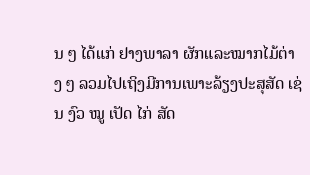ນ ໆ ໄດ້ແກ່ ຢາງພາລາ ຜັກແລະໝາກໄມ້ຕ່າງ ໆ ລວມໄປເຖິງມີການເພາະລ້ຽງປະສຸສັດ ເຊ່ນ ງົວ ໝູ ເປັດ ໄກ່ ສັດ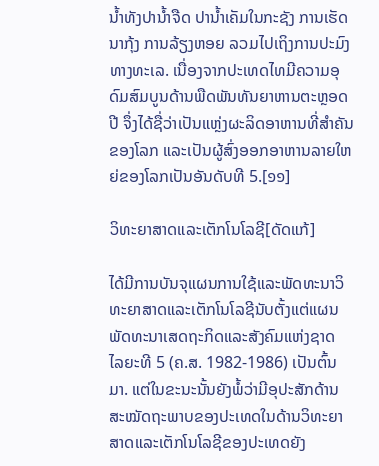ນ້ຳທັງປານ້ຳຈືດ ປານ້ຳເຄັມໃນກະຊັງ ການເຮັດນາກຸ້ງ ການລ້ຽງຫອຍ ລວມໄປເຖິງການປະມົງທາງທະເລ. ເນື່ອງຈາກປະເທດໄທມີຄວາມອຸດົມສົມບູນດ້ານພືດພັນທັນຍາຫານຕະຫຼອດປີ ຈຶ່ງໄດ້ຊື່ວ່າເປັນແຫຼ່ງຜະລິດອາຫານທີ່ສຳຄັນຂອງໂລກ ແລະເປັນຜູ້ສົ່ງອອກອາຫານລາຍໃຫຍ່ຂອງໂລກເປັນອັນດັບທີ 5.[໑໑]

ວິທະຍາສາດແລະເຕັກໂນໂລຊີ[ດັດແກ້]

ໄດ້ມີການບັນຈຸແຜນການໃຊ້ແລະພັດທະນາວິທະຍາສາດແລະເຕັກໂນໂລຊີນັບຕັ້ງແຕ່ແຜນພັດທະນາເສດຖະກິດແລະສັງຄົມແຫ່ງຊາດ ໄລຍະທີ 5 (ຄ.ສ. 1982-1986) ເປັນຕົ້ນມາ. ແຕ່ໃນຂະນະນັ້ນຍັງພໍ້ວ່າມີອຸປະສັກດ້ານສະໝັດຖະພາບຂອງປະເທດໃນດ້ານວິທະຍາສາດແລະເຕັກໂນໂລຊີຂອງປະເທດຍັງ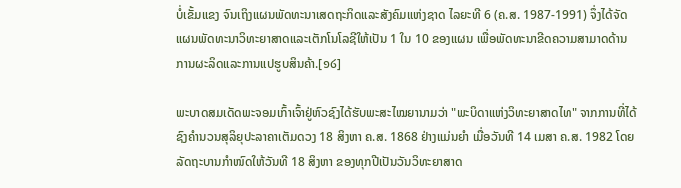ບໍ່ເຂັ້ມແຂງ ຈົນເຖິງແຜນພັດທະນາເສດຖະກິດແລະສັງຄົມແຫ່ງຊາດ ໄລຍະທີ 6 (ຄ.ສ. 1987-1991) ຈຶ່ງໄດ້ຈັດແຜນພັດທະນາວິທະຍາສາດແລະເຕັກໂນໂລຊີໃຫ້ເປັນ 1 ໃນ 10 ຂອງແຜນ ເພື່ອພັດທະນາຂີດຄວາມສາມາດດ້ານການຜະລິດແລະການແປຮູບສິນຄ້າ.[໑໒]

ພະບາດສມເດັດພະຈອມເກົ້າເຈົ້າຢູ່ຫົວຊົງໄດ້ຮັບພະສະໄໝຍານາມວ່າ "ພະບິດາແຫ່ງວິທະຍາສາດໄທ" ຈາກການທີ່ໄດ້ຊົງຄຳນວນສຸລິຍຸປະລາຄາເຕັມດວງ 18 ສິງຫາ ຄ.ສ. 1868 ຢ່າງແມ່ນຍຳ ເມື່ອວັນທີ 14 ເມສາ ຄ.ສ. 1982 ໂດຍລັດຖະບານກຳໜົດໃຫ້ວັນທີ 18 ສິງຫາ ຂອງທຸກປີເປັນວັນວິທະຍາສາດ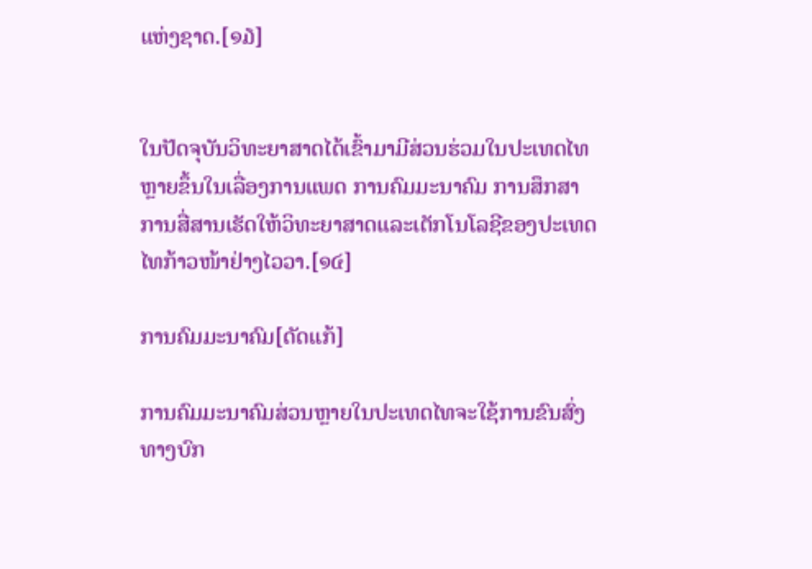ແຫ່ງຊາດ.[໑໓]


ໃນປັດຈຸບັນວິທະຍາສາດໄດ້ເຂົ້າມາມີສ່ວນຮ່ວມໃນປະເທດໄທຫຼາຍຂຶ້ນໃນເລື່ອງການແພດ ການຄົມມະນາຄົມ ການສຶກສາ ການສື່ສານເຮັດໃຫ້ວິທະຍາສາດແລະເຕັກໂນໂລຊີຂອງປະເທດໄທກ້າວໜ້າຢ່າງໄວວາ.[໑໔]

ການຄົມມະນາຄົມ[ດັດແກ້]

ການຄົມມະນາຄົມສ່ວນຫຼາຍໃນປະເທດໄທຈະໃຊ້ການຂົນສົ່ງທາງບົກ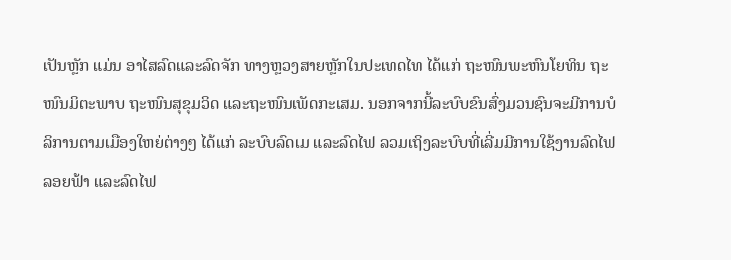ເປັນຫຼັກ ແມ່ນ ອາໄສລົດແລະລົດຈັກ ທາງຫຼວງສາຍຫຼັກໃນປະເທດໄທ ໄດ້ແກ່ ຖະໜົນພະຫົນໂຍທິນ ຖະໜົນມິຕະພາບ ຖະໜົນສຸຂຸມວິດ ແລະຖະໜົນເພັດກະເສມ. ນອກຈາກນີ້ລະບົບຂົນສົ່ງມວນຊົນຈະມີການບໍລິການຕາມເມືອງໃຫຍ່ຕ່າງໆ ໄດ້ແກ່ ລະບົບລົດເມ ແລະລົດໄຟ ລວມເຖິງລະບົບທີ່ເລີ່ມມີການໃຊ້ງານລົດໄຟລອຍຟ້າ ແລະລົດໄຟ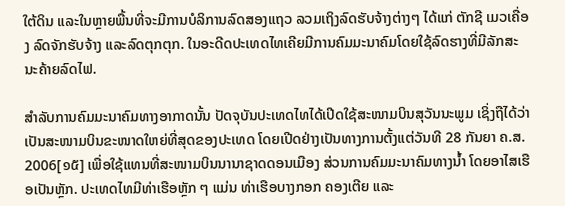ໃຕ້ດິນ ແລະໃນຫຼາຍພື້ນທີ່ຈະມີການບໍລິການລົດສອງແຖວ ລວມເຖິງລົດຮັບຈ້າງຕ່າງໆ ໄດ້ແກ່ ຕັກຊີ ເມວເຄື່ອງ ລົດຈັກຮັບຈ້າງ ແລະລົດຕຸກຕຸກ. ໃນອະດີດປະເທດໄທເຄີຍມີການຄົມມະນາຄົມໂດຍໃຊ້ລົດຮາງທີ່ມີລັກສະນະຄ້າຍລົດໄຟ.

ສຳລັບການຄົມມະນາຄົມທາງອາກາດນັ້ນ ປັດຈຸບັນປະເທດໄທໄດ້ເປີດໃຊ້ສະໜາມບິນສຸວັນນະພູມ ເຊິ່ງຖືໄດ້ວ່າເປັນສະໜາມບິນຂະໜາດໃຫຍ່ທີ່ສຸດຂອງປະເທດ ໂດຍເປີດຢ່າງເປັນທາງການຕັ້ງແຕ່ວັນທີ 28 ກັນຍາ ຄ.ສ. 2006[໑໕] ເພື່ອໃຊ້ແທນທີ່ສະໜາມບິນນານາຊາດດອນເມືອງ ສ່ວນການຄົມມະນາຄົມທາງນ້ຳ ໂດຍອາໄສເຮືອເປັນຫຼັກ. ປະເທດໄທມີທ່າເຮືອຫຼັກ ໆ ແມ່ນ ທ່າເຮືອບາງກອກ ຄອງເຕີຍ ແລະ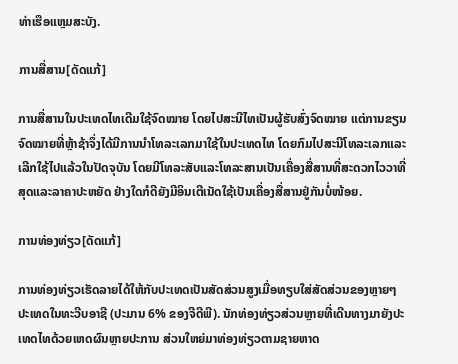ທ່າເຮືອແຫຼມສະບັງ.

ການສື່ສານ[ດັດແກ້]

ການສື່ສານໃນປະເທດໄທເດີມໃຊ້ຈົດໝາຍ ໂດຍໄປສະນີໄທເປັນຜູ້ຮັບສົ່ງຈົດໝາຍ ແຕ່ການຂຽນຈົດໝາຍທີ່ຫຼ້າຊ້າຈຶ່ງໄດ້ມີການນຳໂທລະເລກມາໃຊ້ໃນປະເທດໄທ ໂດຍກົມໄປສະນີໂທລະເລກແລະເລີກໃຊ້ໄປແລ້ວໃນປັດຈຸບັນ ໂດຍມີໂທລະສັບແລະໂທລະສານເປັນເຄື່ອງສື່ສານທີ່ສະດວກໄວວາທີ່ສຸດແລະລາຄາປະຫຍັດ ຢ່າງໃດກໍດີຍັງມີອິນເຕີເນັດໃຊ້ເປັນເຄື່ອງສື່ສານຢູ່ກັນບໍ່ໜ້ອຍ.

ການທ່ອງທ່ຽວ[ດັດແກ້]

ການທ່ອງທ່ຽວເຮັດລາຍໄດ້ໃຫ້ກັບປະເທດເປັນສັດສ່ວນສູງເມື່ອທຽບໃສ່ສັດສ່ວນຂອງຫຼາຍໆ ປະເທດໃນທະວີບອາຊີ (ປະມານ 6% ຂອງຈີດີພີ). ນັກທ່ອງທ່ຽວສ່ວນຫຼາຍທີ່ເດີນທາງມາຍັງປະເທດໄທດ້ວຍເຫດຜົນຫຼາຍປະການ ສ່ວນໃຫຍ່ມາທ່ອງທ່ຽວຕາມຊາຍຫາດ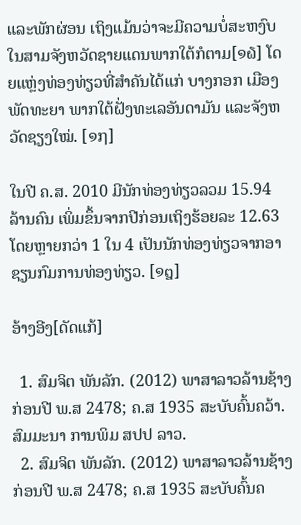ແລະພັກຜ່ອນ ເຖິງແມ້ນວ່າຈະມີຄວາມບໍ່ສະຫງົບໃນສາມຈັງຫວັດຊາຍແດນພາກໃຕ້ກໍຕາມ[໑໖] ໂດຍແຫຼ່ງທ່ອງທ່ຽວທີ່ສຳຄັນໄດ້ແກ່ ບາງກອກ ເມືອງພັດທະຍາ ພາກໃຕ້ຝັ່ງທະເລອັນດາມັນ ແລະຈັງຫວັດຊຽງໃໝ່. [໑໗]

ໃນປີ ຄ.ສ. 2010 ມີນັກທ່ອງທ່ຽວລວມ 15.94 ລ້ານຄົນ ເພິ່ມຂຶ້ນຈາກປີກ່ອນເຖິງຮ້ອຍລະ 12.63 ໂດຍຫຼາຍກວ່າ 1 ໃນ 4 ເປັນນັກທ່ອງທ່ຽວຈາກອາຊຽນກົມການທ່ອງທ່ຽວ. [໑໘]

ອ້າງອີງ[ດັດແກ້]

  1. ສົມຈິຕ ພັນລັກ. (2012) ພາສາລາວລ້ານຊ້າງ ກ່ອນປີ ພ.ສ 2478; ຄ.ສ 1935 ສະບັບຄົ້ນຄວ້າ. ສົມມະນາ ການພິມ ສປປ ລາວ.
  2. ສົມຈິຕ ພັນລັກ. (2012) ພາສາລາວລ້ານຊ້າງ ກ່ອນປີ ພ.ສ 2478; ຄ.ສ 1935 ສະບັບຄົ້ນຄ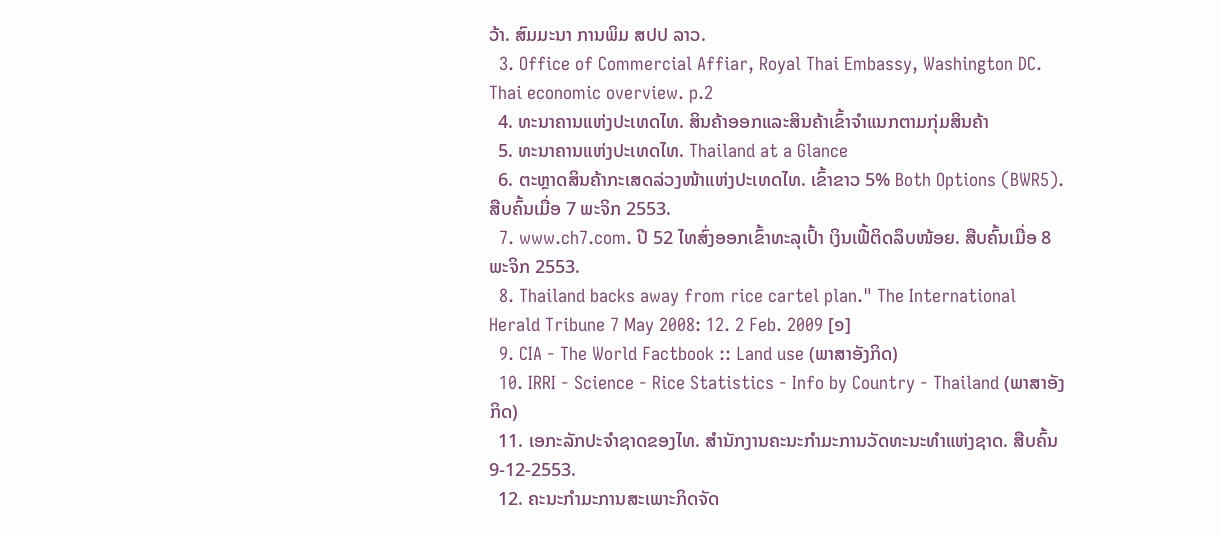ວ້າ. ສົມມະນາ ການພິມ ສປປ ລາວ.
  3. Office of Commercial Affiar, Royal Thai Embassy, Washington DC. Thai economic overview. p.2
  4. ທະນາຄານແຫ່ງປະເທດໄທ. ສິນຄ້າອອກແລະສິນຄ້າເຂົ້າຈຳແນກຕາມກຸ່ມສິນຄ້າ
  5. ທະນາຄານແຫ່ງປະເທດໄທ. Thailand at a Glance
  6. ຕະຫຼາດສິນຄ້າກະເສດລ່ວງໜ້າແຫ່ງປະເທດໄທ. ເຂົ້າຂາວ 5% Both Options (BWR5). ສືບຄົ້ນເມື່ອ 7 ພະຈິກ 2553.
  7. www.ch7.com. ປີ 52 ໄທສົ່ງອອກເຂົ້າທະລຸເປົ້າ ເງິນເຟີ້ຕິດລຶບໜ້ອຍ. ສືບຄົ້ນເມື່ອ 8 ພະຈິກ 2553.
  8. Thailand backs away from rice cartel plan." The International Herald Tribune 7 May 2008: 12. 2 Feb. 2009 [໑]
  9. CIA - The World Factbook :: Land use (ພາສາອັງກິດ)
  10. IRRI - Science - Rice Statistics - Info by Country - Thailand (ພາສາອັງກິດ)
  11. ເອກະລັກປະຈຳຊາດຂອງໄທ. ສຳນັກງານຄະນະກຳມະການວັດທະນະທຳແຫ່ງຊາດ. ສືບຄົ້ນ 9-12-2553.
  12. ຄະນະກຳມະການສະເພາະກິດຈັດ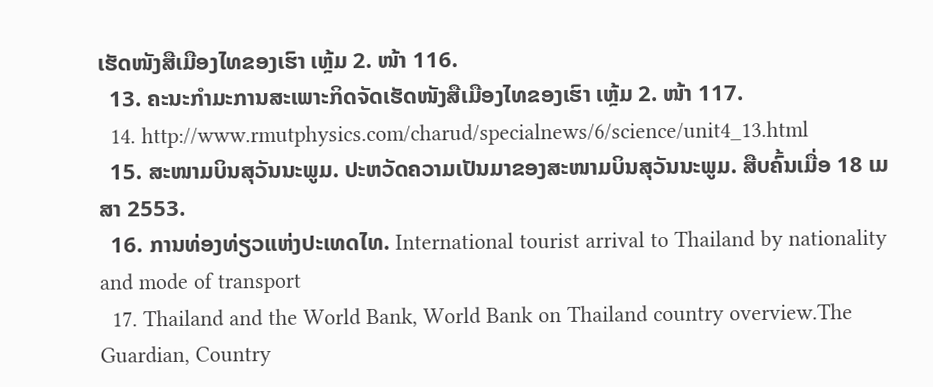ເຮັດໜັງສືເມືອງໄທຂອງເຮົາ ເຫຼ້ມ 2. ໜ້າ 116.
  13. ຄະນະກຳມະການສະເພາະກິດຈັດເຮັດໜັງສືເມືອງໄທຂອງເຮົາ ເຫຼ້ມ 2. ໜ້າ 117.
  14. http://www.rmutphysics.com/charud/specialnews/6/science/unit4_13.html
  15. ສະໜາມບິນສຸວັນນະພູມ. ປະຫວັດຄວາມເປັນມາຂອງສະໜາມບິນສຸວັນນະພູມ. ສືບຄົ້ນເມື່ອ 18 ເມສາ 2553.
  16. ການທ່ອງທ່ຽວແຫ່ງປະເທດໄທ. International tourist arrival to Thailand by nationality and mode of transport
  17. Thailand and the World Bank, World Bank on Thailand country overview.The Guardian, Country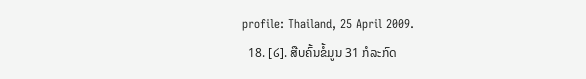profile: Thailand, 25 April 2009.
  18. [໒]. ສືບຄົ້ນຂໍ້ມູນ 31 ກໍລະກົດ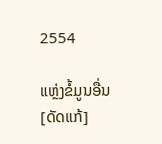2554

ແຫຼ່ງຂໍ້ມູນອື່ນ[ດັດແກ້]